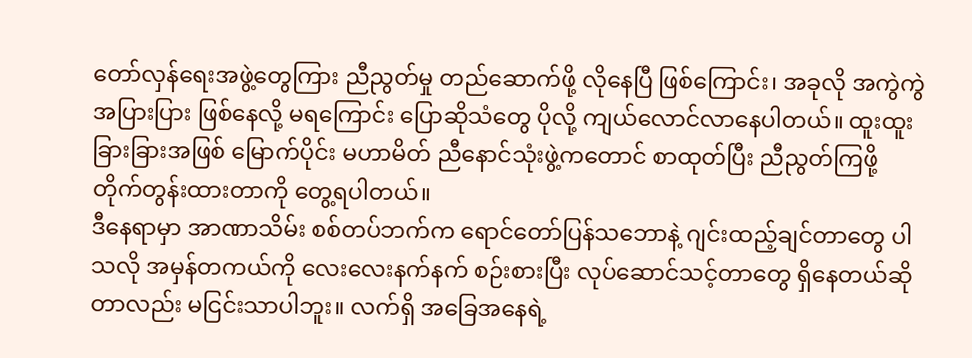တော်လှန်ရေးအဖွဲ့တွေကြား ညီညွတ်မှု တည်ဆောက်ဖို့ လိုနေပြီ ဖြစ်ကြောင်း၊ အခုလို အကွဲကွဲအပြားပြား ဖြစ်နေလို့ မရကြောင်း ပြောဆိုသံတွေ ပိုလို့ ကျယ်လောင်လာနေပါတယ်။ ထူးထူးခြားခြားအဖြစ် မြောက်ပိုင်း မဟာမိတ် ညီနောင်သုံးဖွဲ့ကတောင် စာထုတ်ပြီး ညီညွတ်ကြဖို့ တိုက်တွန်းထားတာကို တွေ့ရပါတယ်။
ဒီနေရာမှာ အာဏာသိမ်း စစ်တပ်ဘက်က ရောင်တော်ပြန်သဘောနဲ့ ဂျင်းထည့်ချင်တာတွေ ပါသလို အမှန်တကယ်ကို လေးလေးနက်နက် စဉ်းစားပြီး လုပ်ဆောင်သင့်တာတွေ ရှိနေတယ်ဆိုတာလည်း မငြင်းသာပါဘူး။ လက်ရှိ အခြေအနေရဲ့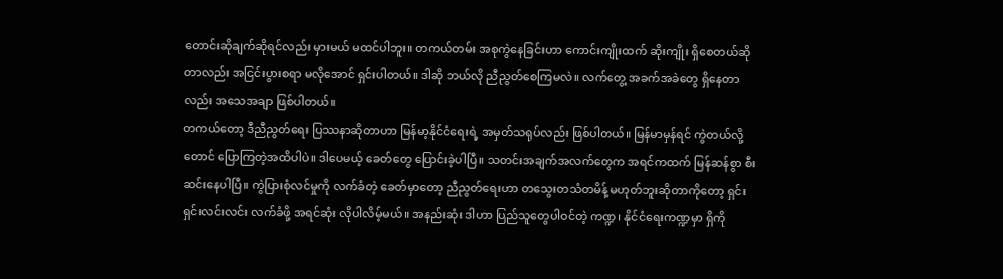တောင်းဆိုချက်ဆိုရင်လည်း မှားမယ် မထင်ပါဘူး။ တကယ်တမ်း အစုကွဲနေခြင်းဟာ ကောင်းကျိုးထက် ဆိုးကျိုး ရှိစေတယ်ဆိုတာလည်း အငြင်းပွားစရာ မလိုအောင် ရှင်းပါတယ်။ ဒါဆို ဘယ်လို ညီညွတ်စေကြမလဲ။ လက်တွေ့ အခက်အခဲတွေ ရှိနေတာလည်း အသေအချာ ဖြစ်ပါတယ်။
တကယ်တော့ ဒီညီညွတ်ရေး ပြဿနာဆိုတာဟာ မြန်မာ့နိုင်ငံရေးရဲ့ အမှတ်သရုပ်လည်း ဖြစ်ပါတယ်။ မြန်မာမှန်ရင် ကွဲတယ်လို့တောင် ပြောကြတဲ့အထိပါပဲ။ ဒါပေမယ့် ခေတ်တွေ ပြောင်းခဲ့ပါပြီ။ သတင်းအချက်အလက်တွေက အရင်ကထက် မြန်ဆန်စွာ စီးဆင်းနေပါပြီ။ ကွဲပြားစုံလင်မှုကို လက်ခံတဲ့ ခေတ်မှာတော့ ညီညွတ်ရေးဟာ တသွေးတသံတမိန့် မဟုတ်ဘူးဆိုတာကိုတော့ ရှင်းရှင်းလင်းလင်း လက်ခံဖို့ အရင်ဆုံး လိုပါလိမ့်မယ်။ အနည်းဆုံး ဒါဟာ ပြည်သူတွေပါဝင်တဲ့ ကဏ္ဍ၊ နိုင်ငံရေးကဏ္ဍမှာ ရှိကို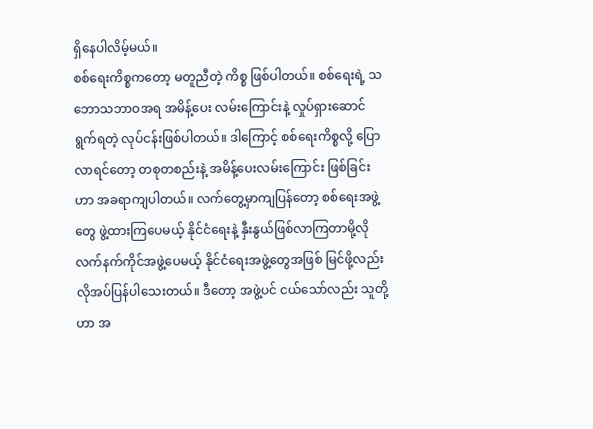ရှိနေပါလိမ့်မယ်။
စစ်ရေးကိစ္စကတော့ မတူညီတဲ့ ကိစ္စ ဖြစ်ပါတယ်။ စစ်ရေးရဲ့ သဘောသဘာဝအရ အမိန့်ပေး လမ်းကြောင်းနဲ့ လှုပ်ရှားဆောင်ရွက်ရတဲ့ လုပ်ငန်းဖြစ်ပါတယ်။ ဒါကြောင့် စစ်ရေးကိစ္စလို့ ပြောလာရင်တော့ တစုတစည်းနဲ့ အမိန့်ပေးလမ်းကြောင်း ဖြစ်ခြင်းဟာ အခရာကျပါတယ်။ လက်တွေ့မှာကျပြန်တော့ စစ်ရေးအဖွဲ့တွေ ဖွဲ့ထားကြပေမယ့် နိုင်ငံရေးနဲ့ နှီးနွယ်ဖြစ်လာကြတာမို့လို လက်နက်ကိုင်အဖွဲ့ပေမယ့် နိုင်ငံရေးအဖွဲ့တွေအဖြစ် မြင်ဖို့လည်း လိုအပ်ပြန်ပါသေးတယ်။ ဒီတော့ အဖွဲ့ပင် ငယ်သော်လည်း သူတို့ဟာ အ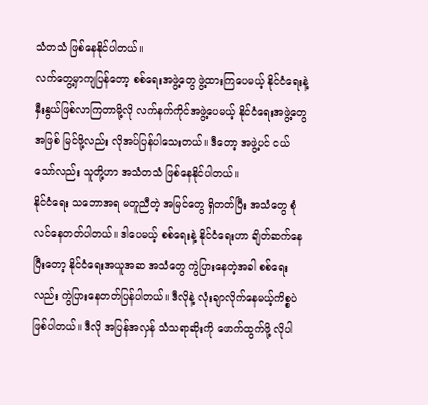သံတသံ ဖြစ်နေနိုင်ပါတယ်။
လက်တွေ့မှာကျပြန်တော့ စစ်ရေးအဖွဲ့တွေ ဖွဲ့ထားကြပေမယ့် နိုင်ငံရေးနဲ့ နှီးနွယ်ဖြစ်လာကြတာမို့လို လက်နက်ကိုင်အဖွဲ့ပေမယ့် နိုင်ငံရေးအဖွဲ့တွေအဖြစ် မြင်ဖို့လည်း လိုအပ်ပြန်ပါသေးတယ်။ ဒီတော့ အဖွဲ့ပင် ငယ်သော်လည်း သူတို့ဟာ အသံတသံ ဖြစ်နေနိုင်ပါတယ်။
နိုင်ငံရေး သဘောအရ မတူညီတဲ့ အမြင်တွေ ရှိတတ်ပြီး အသံတွေ စုံလင်နေတတ်ပါတယ်။ ဒါပေမယ့် စစ်ရေးနဲ့ နိုင်ငံရေးဟာ ချိတ်ဆက်နေပြီးတော့ နိုင်ငံရေးအယူအဆ အသံတွေ ကွဲပြားနေတဲ့အခါ စစ်ရေးလည်း ကွဲပြားနေတတ်ပြန်ပါတယ်။ ဒီလိုနဲ့ လုံးချာလိုက်နေမယ့်ကိစ္စပဲ ဖြစ်ပါတယ်။ ဒီလို အပြန်အလှန် သံသရာဆိုးကို ဖောက်ထွက်ဖို့ လိုပါ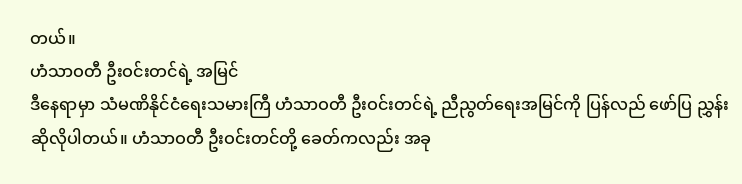တယ်။
ဟံသာဝတီ ဦးဝင်းတင်ရဲ့ အမြင်
ဒီနေရာမှာ သံမဏိနိုင်ငံရေးသမားကြီ ဟံသာဝတီ ဦးဝင်းတင်ရဲ့ ညီညွတ်ရေးအမြင်ကို ပြန်လည် ဖော်ပြ ညွှန်းဆိုလိုပါတယ်။ ဟံသာဝတီ ဦးဝင်းတင်တို့ ခေတ်ကလည်း အခု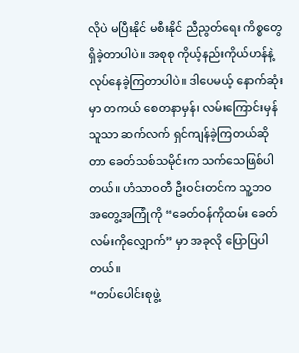လိုပဲ မပြီးနိုင် မစီးနိုင် ညီညွတ်ရေး ကိစ္စတွေ ရှိခဲ့တာပါပဲ။ အစုစု ကိုယ့်နည်းကိုယ်ဟန်နဲ့ လုပ်နေခဲ့ကြတာပါပဲ။ ဒါပေမယ့် နောက်ဆုံးမှာ တကယ် စေတနာမှန်၊ လမ်းကြောင်းမှန်သူသာ ဆက်လက် ရှင်ကျန်ခဲ့ကြတယ်ဆိုတာ ခေတ်သစ်သမိုင်းက သက်သေဖြစ်ပါတယ်။ ဟံသာဝတီ ဦးဝင်းတင်က သူ့ဘဝ အတွေ့အကြုံကို “ခေတ်ဝန်ကိုထမ်း ခေတ်လမ်းကိုလျှောက်” မှာ အခုလို ပြောပြပါတယ်။
“တပ်ပေါင်းစုဖွဲ့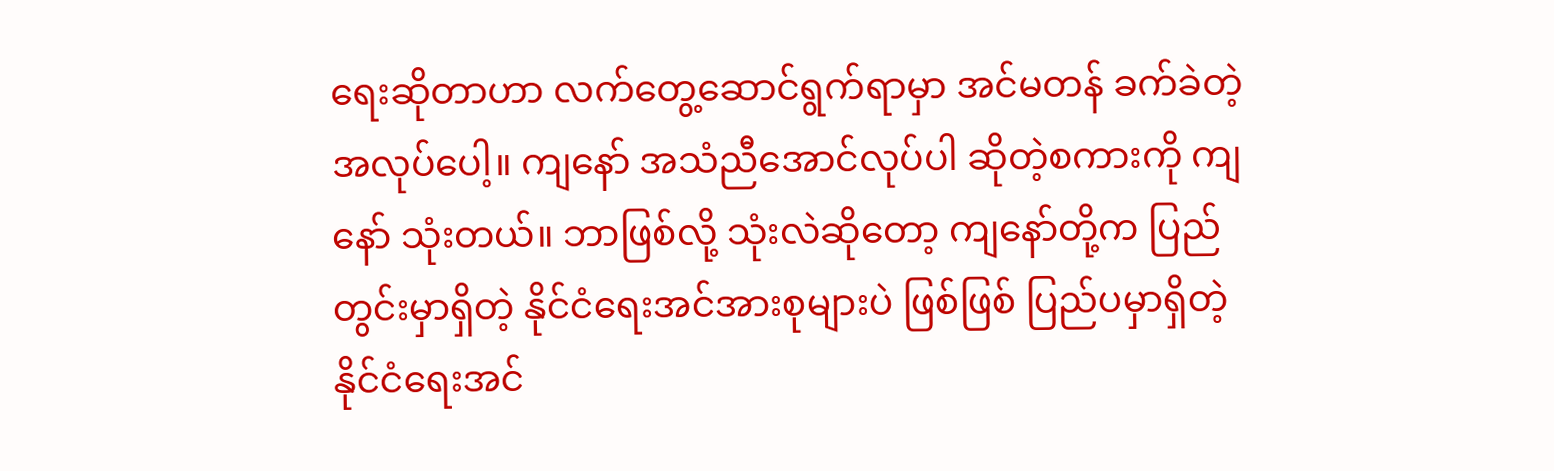ရေးဆိုတာဟာ လက်တွေ့ဆောင်ရွက်ရာမှာ အင်မတန် ခက်ခဲတဲ့အလုပ်ပေါ့။ ကျနော် အသံညီအောင်လုပ်ပါ ဆိုတဲ့စကားကို ကျနော် သုံးတယ်။ ဘာဖြစ်လို့ သုံးလဲဆိုတော့ ကျနော်တို့က ပြည်တွင်းမှာရှိတဲ့ နိုင်ငံရေးအင်အားစုများပဲ ဖြစ်ဖြစ် ပြည်ပမှာရှိတဲ့ နိုင်ငံရေးအင်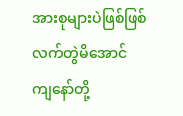အားစုများပဲဖြစ်ဖြစ် လက်တွဲမိအောင် ကျနော်တို့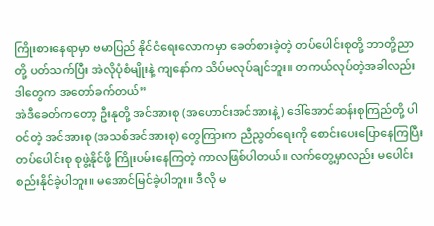ကြိုးစားနေရာမှာ ဗမာပြည် နိုင်ငံရေးလောကမှာ ခေတ်စားခဲ့တဲ့ တပ်ပေါင်းစုတို့ ဘာတို့ညာတို့ ပတ်သက်ပြီး အဲလိုပုံစံမျိုးနဲ့ ကျနော်က သိပ်မလုပ်ချင်ဘူး။ တကယ်လုပ်တဲ့အခါလည်း ဒါတွေက အတော်ခက်တယ်”
အဲဒီခေတ်ကတော့ ဦးနုတို့ အင်အားစု (အဟောင်းအင်အားနဲ့) ဒေါ်အောင်ဆန်းစုကြည်တို့ ပါဝင်တဲ့ အင်အားစု (အသစ်အင်အားစု) တွေကြားက ညီညွတ်ရေးကို စောင်းပေးပြောနေကြပြီး တပ်ပေါင်းစု စုဖွဲ့နိုင်ဖို့ ကြိုးပမ်းနေကြတဲ့ ကာလဖြစ်ပါတယ်။ လက်တွေ့မှာလည်း မပေါင်းစည်းနိုင်ခဲ့ပါဘူး။ မအောင်မြင်ခဲ့ပါဘူး။ ဒီလို မ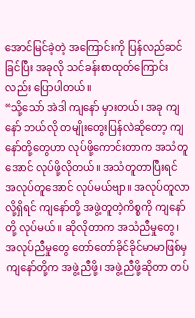အောင်မြင်ခဲ့တဲ့ အကြောင်းကို ပြန်လည်ဆင်ခြင်ပြီး အခုလို သင်ခန်းစာထုတ်ကြောင်းလည်း ပြောပါတယ်။
“သို့သော် အဲဒါ ကျနော် မှားတယ်၊ အခု ကျနော် ဘယ်လို တမျိုးတွေးပြန်လဲဆိုတော့ ကျနော်တို့တွေဟာ လုပ်ဖို့ကောင်းတာက အသံတူအောင် လုပ်ဖို့လိုတယ်။ အသံတူတာပြီးရင် အလုပ်တူအောင် လုပ်မယ်ဗျာ။ အလုပ်တူလာလို့ရှိရင် ကျနော်တို့ အဖွဲ့တူတဲ့ကိစ္စကို ကျနော်တို့ လုပ်မယ်။ ဆိုလိုတာက အသံညီမှုတွေ၊ အလုပ်ညီမှုတွေ တော်တော်ခိုင်ခိုင်မာမာဖြစ်မှ ကျနော်တို့က အဖွဲ့ညီဖို့၊ အဖွဲ့ညီဖို့ဆိုတာ တပ်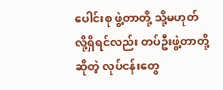ပေါင်းစု ဖွဲ့တာတို့ သို့မဟုတ်လို့ရှိရင်လည်း တပ်ဦးဖွဲ့တာတို့ဆိုတဲ့ လုပ်ငန်းတွေ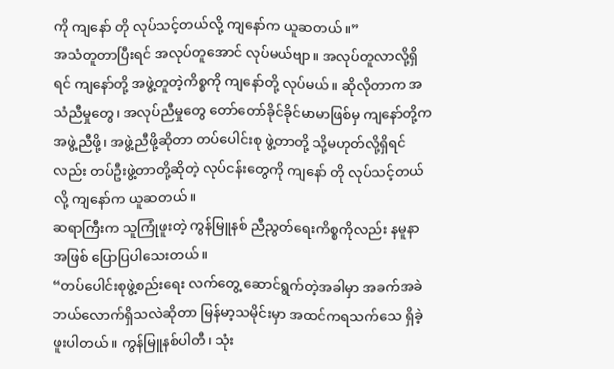ကို ကျနော် တို လုပ်သင့်တယ်လို့ ကျနော်က ယူဆတယ်။”
အသံတူတာပြီးရင် အလုပ်တူအောင် လုပ်မယ်ဗျာ။ အလုပ်တူလာလို့ရှိရင် ကျနော်တို့ အဖွဲ့တူတဲ့ကိစ္စကို ကျနော်တို့ လုပ်မယ်။ ဆိုလိုတာက အသံညီမှုတွေ၊ အလုပ်ညီမှုတွေ တော်တော်ခိုင်ခိုင်မာမာဖြစ်မှ ကျနော်တို့က အဖွဲ့ညီဖို့၊ အဖွဲ့ညီဖို့ဆိုတာ တပ်ပေါင်းစု ဖွဲ့တာတို့ သို့မဟုတ်လို့ရှိရင်လည်း တပ်ဦးဖွဲ့တာတို့ဆိုတဲ့ လုပ်ငန်းတွေကို ကျနော် တို လုပ်သင့်တယ်လို့ ကျနော်က ယူဆတယ်။
ဆရာကြီးက သူကြုံဖူးတဲ့ ကွန်မြူနစ် ညီညွတ်ရေးကိစ္စကိုလည်း နမူနာအဖြစ် ပြောပြပါသေးတယ်။
“တပ်ပေါင်းစုဖွဲ့စည်းရေး လက်တွေ့ ဆောင်ရွက်တဲ့အခါမှာ အခက်အခဲ ဘယ်လောက်ရှိသလဲဆိုတာ မြန်မာ့သမိုင်းမှာ အထင်ကရသက်သေ ရှိခဲ့ဖူးပါတယ်။ ကွန်မြူနစ်ပါတီ၊ သုံး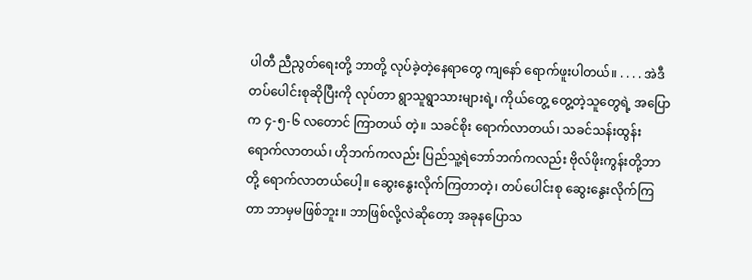ပါတီ ညီညွတ်ရေးတို့ ဘာတို့ လုပ်ခဲ့တဲ့နေရာတွေ ကျနော် ရောက်ဖူးပါတယ်။ . . . . အဲဒီ တပ်ပေါင်းစုဆိုပြီးကို လုပ်တာ ရွာသူရွာသားများရဲ့၊ ကိုယ်တွေ့ တွေ့တဲ့သူတွေရဲ့ အပြောက ၄-၅-၆ လတောင် ကြာတယ် တဲ့။ သခင်စိုး ရောက်လာတယ်၊ သခင်သန်းထွန်း ရောက်လာတယ်၊ ဟိုဘက်ကလည်း ပြည်သူ့ရဲဘော်ဘက်ကလည်း ဗိုလ်ဖိုးကွန်းတို့ဘာတို့ ရောက်လာတယ်ပေါ့။ ဆွေးနွေးလိုက်ကြတာတဲ့၊ တပ်ပေါင်းစု ဆွေးနွေးလိုက်ကြတာ ဘာမှမဖြစ်ဘူး။ ဘာဖြစ်လို့လဲဆိုတော့ အခုနပြောသ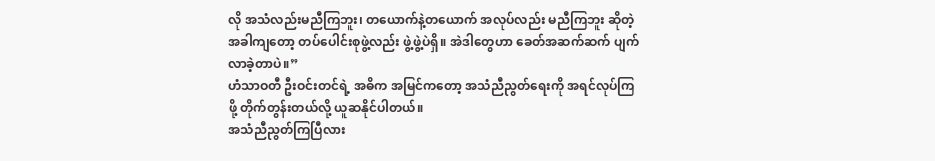လို အသံလည်းမညီကြဘူး၊ တယောက်နဲ့တယောက် အလုပ်လည်း မညီကြဘူး ဆိုတဲ့အခါကျတော့ တပ်ပေါင်းစုဖွဲ့လည်း ဖွဲ့ဖွဲ့ပဲရှိ။ အဲဒါတွေဟာ ခေတ်အဆက်ဆက် ပျက်လာခဲ့တာပဲ။”
ဟံသာဝတီ ဦးဝင်းတင်ရဲ့ အဓိက အမြင်ကတော့ အသံညီညွတ်ရေးကို အရင်လုပ်ကြဖို့ တိုက်တွန်းတယ်လို့ ယူဆနိုင်ပါတယ်။
အသံညီညွတ်ကြပြီလား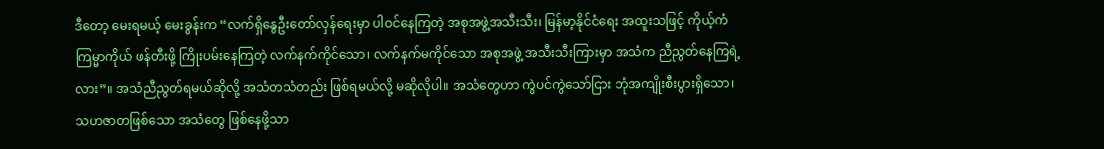ဒီတော့ မေးရမယ့် မေးခွန်းက “လက်ရှိနွေဦးတော်လှန်ရေးမှာ ပါဝင်နေကြတဲ့ အစုအဖွဲ့အသီးသီး၊ မြန်မာ့နိုင်ငံရေး အထူးသဖြင့် ကိုယ့်ကံကြမ္မာကိုယ် ဖန်တီးဖို့ ကြိုးပမ်းနေကြတဲ့ လက်နက်ကိုင်သော၊ လက်နက်မကိုင်သော အစုအဖွဲ့ အသီးသီးကြားမှာ အသံက ညီညွတ်နေကြရဲ့လား”။ အသံညီညွတ်ရမယ်ဆိုလို့ အသံတသံတည်း ဖြစ်ရမယ်လို့ မဆိုလိုပါ။ အသံတွေဟာ ကွဲပင်ကွဲသော်ငြား ဘုံအကျိုးစီးပွားရှိသော၊ သဟဇာတဖြစ်သော အသံတွေ ဖြစ်နေဖို့သာ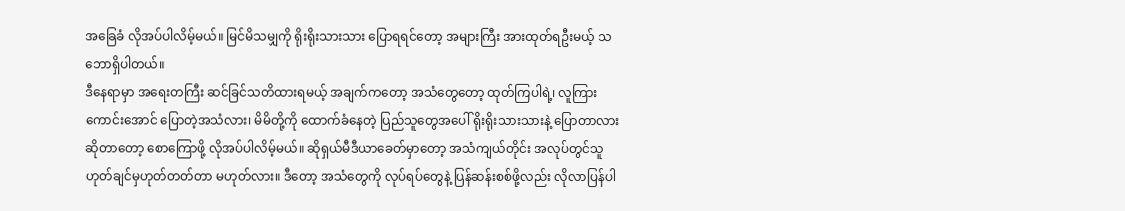အခြေခံ လိုအပ်ပါလိမ့်မယ်။ မြင်မိသမျှကို ရိုးရိုးသားသား ပြောရရင်တော့ အများကြီး အားထုတ်ရဦးမယ့် သဘောရှိပါတယ်။
ဒီနေရာမှာ အရေးတကြီး ဆင်ခြင်သတိထားရမယ့် အချက်ကတော့ အသံတွေတော့ ထုတ်ကြပါရဲ့၊ လူကြားကောင်းအောင် ပြောတဲ့အသံလား၊ မိမိတို့ကို ထောက်ခံနေတဲ့ ပြည်သူတွေအပေါ် ရိုးရိုးသားသားနဲ့ ပြောတာလားဆိုတာတော့ စောကြောဖို့ လိုအပ်ပါလိမ့်မယ်။ ဆိုရှယ်မီဒီယာခေတ်မှာတော့ အသံကျယ်တိုင်း အလုပ်တွင်သူ ဟုတ်ချင်မှဟုတ်တတ်တာ မဟုတ်လား။ ဒီတော့ အသံတွေကို လုပ်ရပ်တွေနဲ့ ပြန်ဆန်းစစ်ဖို့လည်း လိုလာပြန်ပါ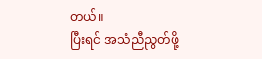တယ်။
ပြီးရင် အသံညီညွတ်ဖို့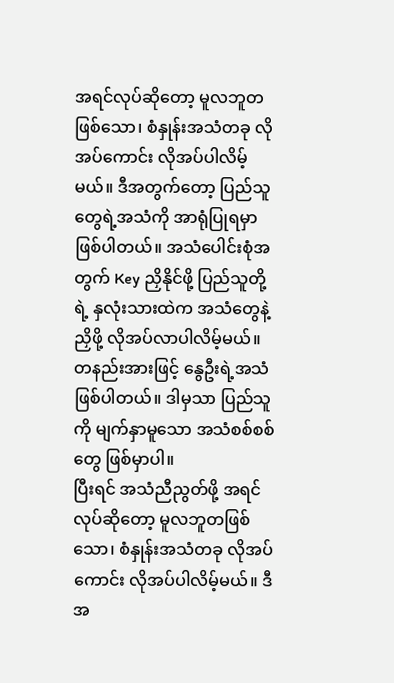အရင်လုပ်ဆိုတော့ မူလဘူတဖြစ်သော၊ စံနှုန်းအသံတခု လိုအပ်ကောင်း လိုအပ်ပါလိမ့်မယ်။ ဒီအတွက်တော့ ပြည်သူတွေရဲ့အသံကို အာရုံပြုရမှာ ဖြစ်ပါတယ်။ အသံပေါင်းစုံအတွက် Key ညှိနိုင်ဖို့ ပြည်သူတို့ရဲ့ နှလုံးသားထဲက အသံတွေနဲ့ ညှိဖို့ လိုအပ်လာပါလိမ့်မယ်။ တနည်းအားဖြင့် နွေဦးရဲ့အသံဖြစ်ပါတယ်။ ဒါမှသာ ပြည်သူကို မျက်နှာမူသော အသံစစ်စစ်တွေ ဖြစ်မှာပါ။
ပြီးရင် အသံညီညွတ်ဖို့ အရင်လုပ်ဆိုတော့ မူလဘူတဖြစ်သော၊ စံနှုန်းအသံတခု လိုအပ်ကောင်း လိုအပ်ပါလိမ့်မယ်။ ဒီအ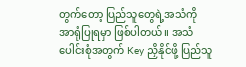တွက်တော့ ပြည်သူတွေရဲ့အသံကို အာရုံပြုရမှာ ဖြစ်ပါတယ်။ အသံပေါင်းစုံအတွက် Key ညှိနိုင်ဖို့ ပြည်သူ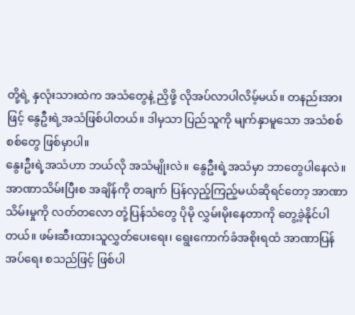တို့ရဲ့ နှလုံးသားထဲက အသံတွေနဲ့ ညှိဖို့ လိုအပ်လာပါလိမ့်မယ်။ တနည်းအားဖြင့် နွေဦးရဲ့အသံဖြစ်ပါတယ်။ ဒါမှသာ ပြည်သူကို မျက်နှာမူသော အသံစစ်စစ်တွေ ဖြစ်မှာပါ။
နွေးဦးရဲ့အသံဟာ ဘယ်လို အသံမျိုးလဲ။ နွေဦးရဲ့အသံမှာ ဘာတွေပါနေလဲ။ အာဏာသိမ်းပြီးစ အချိန်ကို တချက် ပြန်လှည့်ကြည့်မယ်ဆိုရင်တော့ အာဏာသိမ်းမှုကို လတ်တလော တုံ့ပြန်သံတွေ ပိုမို လွှမ်းမိုးနေတာကို တွေ့ခဲ့နိုင်ပါတယ်။ ဖမ်းဆီးထားသူလွှတ်ပေးရေး၊ ရွေးကောက်ခံအစိုးရထံ အာဏာပြန်အပ်ရေး စသည်ဖြင့် ဖြစ်ပါ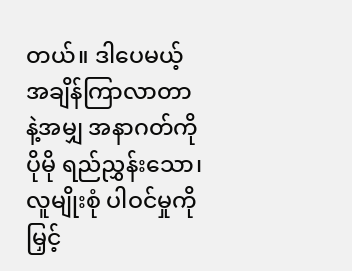တယ်။ ဒါပေမယ့် အချိန်ကြာလာတာနဲ့အမျှ အနာဂတ်ကို ပိုမို ရည်ညွှန်းသော၊ လူမျိုးစုံ ပါဝင်မှုကို မြှင့်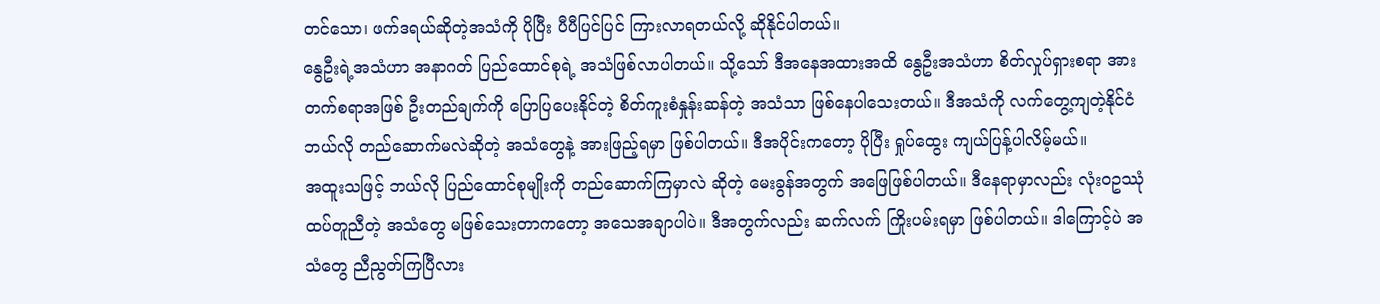တင်သော၊ ဖက်ဒရယ်ဆိုတဲ့အသံကို ပိုပြီး ပီပီပြင်ပြင် ကြားလာရတယ်လို့ ဆိုနိုင်ပါတယ်။
နွေဦးရဲ့အသံဟာ အနာဂတ် ပြည်ထောင်စုရဲ့ အသံဖြစ်လာပါတယ်။ သို့သော် ဒီအနေအထားအထိ နွေဦးအသံဟာ စိတ်လှုပ်ရှားစရာ အားတက်စရာအဖြစ် ဦးတည်ချက်ကို ပြောပြပေးနိုင်တဲ့ စိတ်ကူးစံနှုန်းဆန်တဲ့ အသံသာ ဖြစ်နေပါသေးတယ်။ ဒီအသံကို လက်တွေ့ကျတဲ့နိုင်ငံ ဘယ်လို တည်ဆောက်မလဲဆိုတဲ့ အသံတွေနဲ့ အားဖြည့်ရမှာ ဖြစ်ပါတယ်။ ဒီအပိုင်းကတော့ ပိုပြီး ရှုပ်ထွေး ကျယ်ပြန့်ပါလိမ့်မယ်။
အထူးသဖြင့် ဘယ်လို ပြည်ထောင်စုမျိုးကို တည်ဆောက်ကြမှာလဲ ဆိုတဲ့ မေးခွန်အတွက် အဖြေဖြစ်ပါတယ်။ ဒီနေရာမှာလည်း လုံးဝဥဿုံ ထပ်တူညီတဲ့ အသံတွေ မဖြစ်သေးတာကတော့ အသေအချာပါပဲ။ ဒီအတွက်လည်း ဆက်လက် ကြိုးပမ်းရမှာ ဖြစ်ပါတယ်။ ဒါကြောင့်ပဲ အသံတွေ ညီညွတ်ကြပြီလား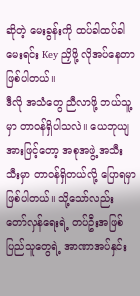ဆိုတဲ့ မေးခွန်းကို ထပ်ခါထပ်ခါ မေးရင်း Key ညှိဖို့ လိုအပ်နေတာ ဖြစ်ပါတယ်။
ဒီလို အသံတွေ ညီလာဖို့ ဘယ်သူ့မှာ တာဝန်ရှိပါသလဲ။ ယေဘုယျအားဖြင့်တော့ အစုအဖွဲ့ အသီးသီးမှာ တာဝန်ရှိတယ်လို့ ပြောရမှာ ဖြစ်ပါတယ်။ သို့သော်လည်း တော်လှန်ရေးရဲ့ တပ်ဦးအဖြစ် ပြည်သူတွေရဲ့ အာဏာအပ်နှင်း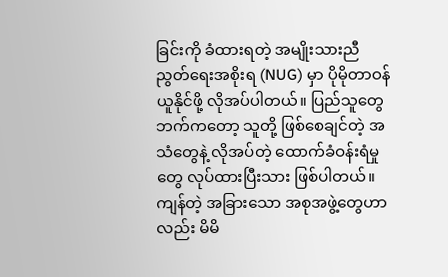ခြင်းကို ခံထားရတဲ့ အမျိုးသားညီညွတ်ရေးအစိုးရ (NUG) မှာ ပိုမိုတာဝန်ယူနိုင်ဖို့ လိုအပ်ပါတယ်။ ပြည်သူတွေဘက်ကတော့ သူတို့ ဖြစ်စေချင်တဲ့ အသံတွေနဲ့ လိုအပ်တဲ့ ထောက်ခံဝန်းရံမှုတွေ လုပ်ထားပြီးသား ဖြစ်ပါတယ်။ ကျန်တဲ့ အခြားသော အစုအဖွဲ့တွေဟာလည်း မိမိ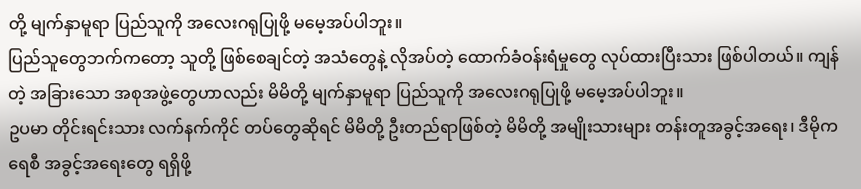တို့ မျက်နှာမူရာ ပြည်သူကို အလေးဂရုပြုဖို့ မမေ့အပ်ပါဘူး။
ပြည်သူတွေဘက်ကတော့ သူတို့ ဖြစ်စေချင်တဲ့ အသံတွေနဲ့ လိုအပ်တဲ့ ထောက်ခံဝန်းရံမှုတွေ လုပ်ထားပြီးသား ဖြစ်ပါတယ်။ ကျန်တဲ့ အခြားသော အစုအဖွဲ့တွေဟာလည်း မိမိတို့ မျက်နှာမူရာ ပြည်သူကို အလေးဂရုပြုဖို့ မမေ့အပ်ပါဘူး။
ဥပမာ တိုင်းရင်းသား လက်နက်ကိုင် တပ်တွေဆိုရင် မိမိတို့ ဦးတည်ရာဖြစ်တဲ့ မိမိတို့ အမျိုးသားများ တန်းတူအခွင့်အရေး၊ ဒီမိုကရေစီ အခွင့်အရေးတွေ ရရှိဖို့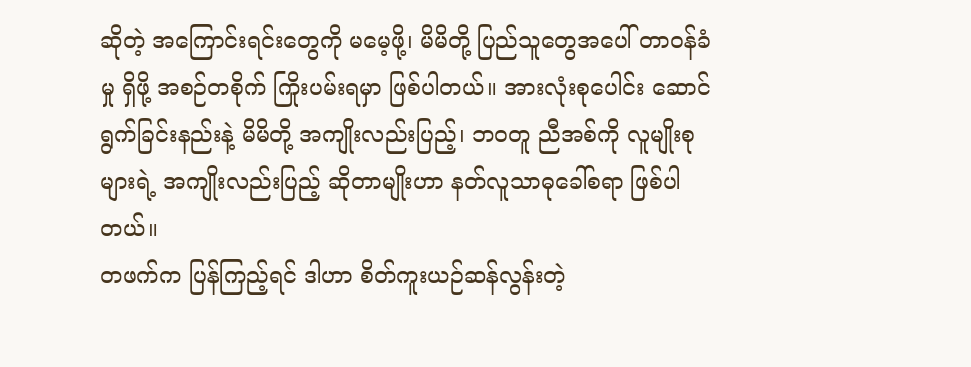ဆိုတဲ့ အကြောင်းရင်းတွေကို မမေ့ဖို့၊ မိမိတို့ ပြည်သူတွေအပေါ် တာဝန်ခံမှု ရှိဖို့ အစဉ်တစိုက် ကြိုးပမ်းရမှာ ဖြစ်ပါတယ်။ အားလုံးစုပေါင်း ဆောင်ရွက်ခြင်းနည်းနဲ့ မိမိတို့ အကျိုးလည်းပြည့်၊ ဘဝတူ ညီအစ်ကို လူမျိုးစုများရဲ့ အကျိုးလည်းပြည့် ဆိုတာမျိုးဟာ နတ်လူသာဓုခေါ်စရာ ဖြစ်ပါတယ်။
တဖက်က ပြန်ကြည့်ရင် ဒါဟာ စိတ်ကူးယဉ်ဆန်လွန်းတဲ့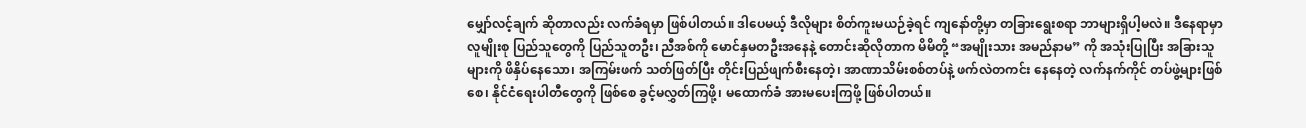မျှော်လင့်ချက် ဆိုတာလည်း လက်ခံရမှာ ဖြစ်ပါတယ်။ ဒါပေမယ့် ဒီလိုများ စိတ်ကူးမယဉ်ခဲ့ရင် ကျနော်တို့မှာ တခြားရွေးစရာ ဘာများရှိပါ့မလဲ။ ဒီနေရာမှာ လူမျိုးစု ပြည်သူတွေကို ပြည်သူတဦး၊ ညီအစ်ကို မောင်နှမတဦးအနေနဲ့ တောင်းဆိုလိုတာက မိမိတို့ “အမျိုးသား အမည်နာမ” ကို အသုံးပြုပြီး အခြားသူများကို ဖိနှိပ်နေသော၊ အကြမ်းဖက် သတ်ဖြတ်ပြီး တိုင်းပြည်ဖျက်စီးနေတဲ့၊ အာဏာသိမ်းစစ်တပ်နဲ့ ဖက်လဲတကင်း နေနေတဲ့ လက်နက်ကိုင် တပ်ဖွဲ့များဖြစ်စေ၊ နိုင်ငံရေးပါတီတွေကို ဖြစ်စေ ခွင့်မလွှတ်ကြဖို့၊ မထောက်ခံ အားမပေးကြဖို့ ဖြစ်ပါတယ်။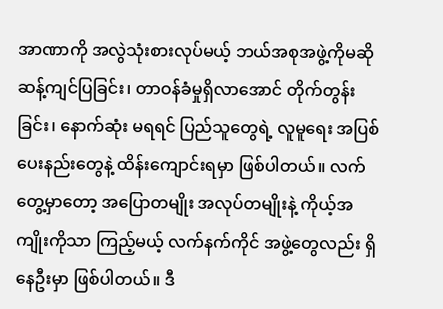အာဏာကို အလွဲသုံးစားလုပ်မယ့် ဘယ်အစုအဖွဲ့ကိုမဆို ဆန့်ကျင်ပြခြင်း၊ တာဝန်ခံမှုရှိလာအောင် တိုက်တွန်းခြင်း၊ နောက်ဆုံး မရရင် ပြည်သူတွေရဲ့ လူမူရေး အပြစ်ပေးနည်းတွေနဲ့ ထိန်းကျောင်းရမှာ ဖြစ်ပါတယ်။ လက်တွေ့မှာတော့ အပြောတမျိုး အလုပ်တမျိုးနဲ့ ကိုယ့်အကျိုးကိုသာ ကြည့်မယ့် လက်နက်ကိုင် အဖွဲ့တွေလည်း ရှိနေဦးမှာ ဖြစ်ပါတယ်။ ဒီ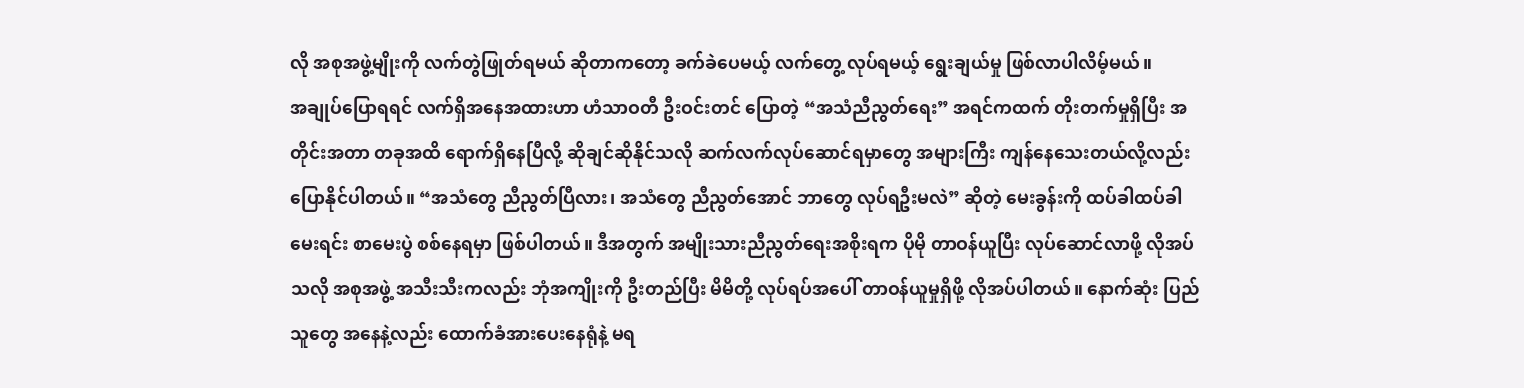လို အစုအဖွဲ့မျိုးကို လက်တွဲဖြုတ်ရမယ် ဆိုတာကတော့ ခက်ခဲပေမယ့် လက်တွေ့ လုပ်ရမယ့် ရွေးချယ်မှု ဖြစ်လာပါလိမ့်မယ်။
အချုပ်ပြောရရင် လက်ရှိအနေအထားဟာ ဟံသာဝတီ ဦးဝင်းတင် ပြောတဲ့ “အသံညီညွတ်ရေး” အရင်ကထက် တိုးတက်မှုရှိပြီး အတိုင်းအတာ တခုအထိ ရောက်ရှိနေပြီလို့ ဆိုချင်ဆိုနိုင်သလို ဆက်လက်လုပ်ဆောင်ရမှာတွေ အများကြီး ကျန်နေသေးတယ်လို့လည်း ပြောနိုင်ပါတယ်။ “အသံတွေ ညီညွတ်ပြီလား၊ အသံတွေ ညီညွတ်အောင် ဘာတွေ လုပ်ရဦးမလဲ” ဆိုတဲ့ မေးခွန်းကို ထပ်ခါထပ်ခါ မေးရင်း စာမေးပွဲ စစ်နေရမှာ ဖြစ်ပါတယ်။ ဒီအတွက် အမျိုးသားညီညွတ်ရေးအစိုးရက ပိုမို တာဝန်ယူပြီး လုပ်ဆောင်လာဖို့ လိုအပ်သလို အစုအဖွဲ့ အသီးသီးကလည်း ဘုံအကျိုးကို ဦးတည်ပြီး မိမိတို့ လုပ်ရပ်အပေါ် တာဝန်ယူမှုရှိဖို့ လိုအပ်ပါတယ်။ နောက်ဆုံး ပြည်သူတွေ အနေနဲ့လည်း ထောက်ခံအားပေးနေရုံနဲ့ မရ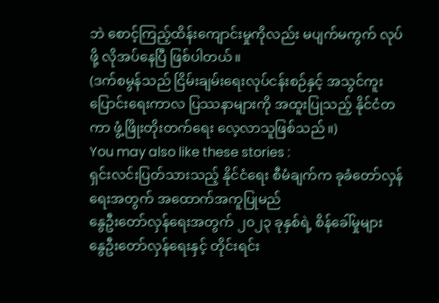ဘဲ စောင့်ကြည့်ထိန်းကျောင်းမှုကိုလည်း မပျက်မကွက် လုပ်ဖို့ လိုအပ်နေပြီ ဖြစ်ပါတယ်။
(ဒက်စမွန်သည် ငြိမ်းချမ်းရေးလုပ်ငန်းစဉ်နှင့် အသွင်ကူးပြောင်းရေးကာလ ပြဿနာများကို အထူးပြုသည့် နိုင်ငံတကာ ဖွံ့ဖြိုးတိုးတက်ရေး လေ့လာသူဖြစ်သည်။)
You may also like these stories :
ရှင်းလင်းပြတ်သားသည့် နိုင်ငံရေး စီမံချက်က ခုခံတော်လှန်ရေးအတွက် အထောက်အကူပြုမည်
နွေဦးတော်လှန်ရေးအတွက် ၂၀၂၃ ခုနှစ်ရဲ့ စိန်ခေါ်မှုများ
နွေဦးတော်လှန်ရေးနှင့် တိုင်းရင်း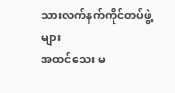သားလက်နက်ကိုင်တပ်ဖွဲ့များ
အထင်သေး မ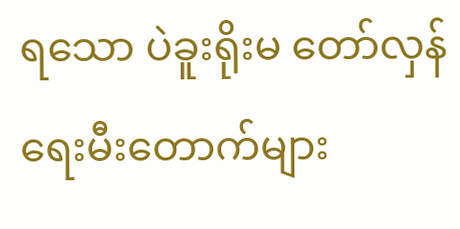ရသော ပဲခူးရိုးမ တော်လှန်ရေးမီးတောက်များ